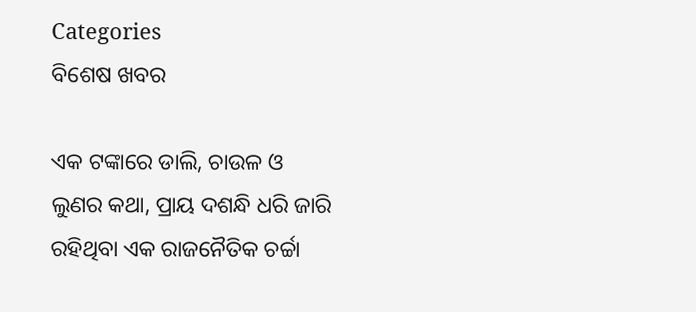Categories
ବିଶେଷ ଖବର

ଏକ ଟଙ୍କାରେ ଡାଲି, ଚାଉଳ ଓ ଲୁଣର କଥା, ପ୍ରାୟ ଦଶନ୍ଧି ଧରି ଜାରି ରହିଥିବା ଏକ ରାଜନୈତିକ ଚର୍ଚ୍ଚା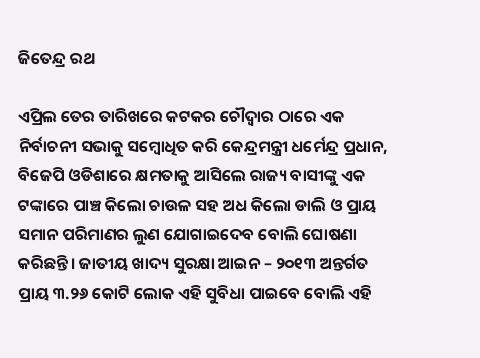ଜିତେନ୍ଦ୍ର ରଥ

ଏପ୍ରିଲ ତେର ତାରିଖରେ କଟକର ଚୌଦ୍ବାର ଠାରେ ଏକ ନିର୍ବାଚନୀ ସଭାକୁ ସମ୍ବୋଧିତ କରି କେନ୍ଦ୍ରମନ୍ତ୍ରୀ ଧର୍ମେନ୍ଦ୍ର ପ୍ରଧାନ, ବିଜେପି ଓଡିଶାରେ କ୍ଷମତାକୁ ଆସିଲେ ରାଜ୍ୟ ବାସୀଙ୍କୁ ଏକ ଟଙ୍କାରେ ପାଞ୍ଚ କିଲୋ ଚାଉଳ ସହ ଅଧ କିଲୋ ଡାଲି ଓ ପ୍ରାୟ ସମାନ ପରିମାଣର ଲୁଣ ଯୋଗାଇଦେବ ବୋଲି ଘୋଷଣା କରିଛନ୍ତି। ଜାତୀୟ ଖାଦ୍ୟ ସୁରକ୍ଷା ଆଇନ – ୨୦୧୩ ଅନ୍ତର୍ଗତ ପ୍ରାୟ ୩.୨୬ କୋଟି ଲୋକ ଏହି ସୁବିଧା ପାଇବେ ବୋଲି ଏହି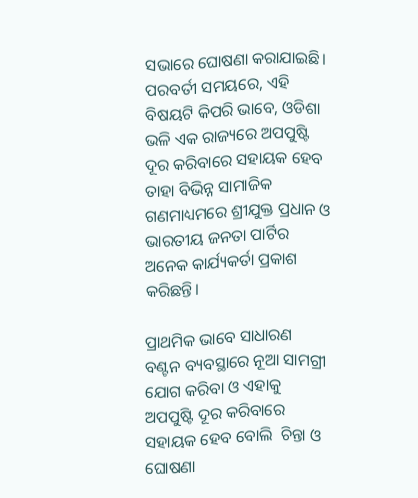ସଭାରେ ଘୋଷଣା କରାଯାଇଛି। ପରବର୍ତୀ ସମୟରେ, ଏହି ବିଷୟଟି କିପରି ଭାବେ, ଓଡିଶା ଭଳି ଏକ ରାଜ୍ୟରେ ଅପପୁଷ୍ଟି ଦୂର କରିବାରେ ସହାୟକ ହେବ ତାହା ବିଭିନ୍ନ ସାମାଜିକ ଗଣମାଧ୍ୟମରେ ଶ୍ରୀଯୁକ୍ତ ପ୍ରଧାନ ଓ ଭାରତୀୟ ଜନତା ପାର୍ଟିର ଅନେକ କାର୍ଯ୍ୟକର୍ତା ପ୍ରକାଶ କରିଛନ୍ତି।

ପ୍ରାଥମିକ ଭାବେ ସାଧାରଣ ବଣ୍ଟନ ବ୍ୟବସ୍ଥାରେ ନୂଆ ସାମଗ୍ରୀ ଯୋଗ କରିବା ଓ ଏହାକୁ ଅପପୁଷ୍ଟି ଦୂର କରିବାରେ ସହାୟକ ହେବ ବୋଲି  ଚିନ୍ତା ଓ ଘୋଷଣା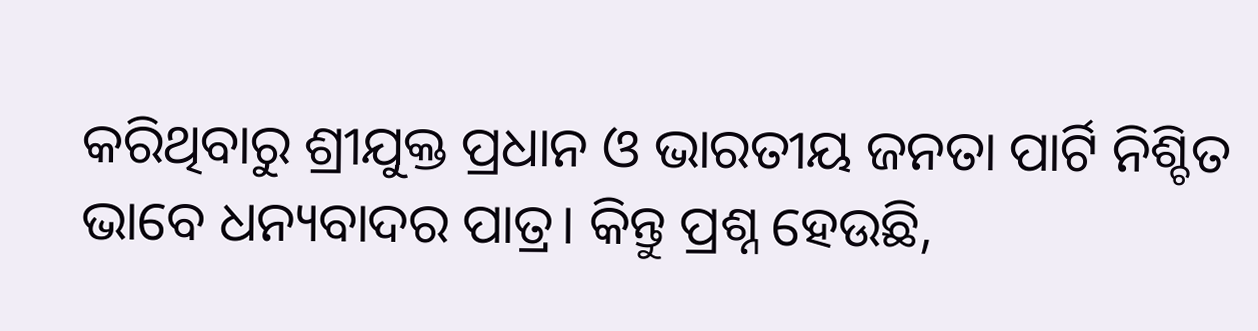କରିଥିବାରୁ ଶ୍ରୀଯୁକ୍ତ ପ୍ରଧାନ ଓ ଭାରତୀୟ ଜନତା ପାର୍ଟି ନିଶ୍ଚିତ ଭାବେ ଧନ୍ୟବାଦର ପାତ୍ର। କିନ୍ତୁ ପ୍ରଶ୍ନ ହେଉଛି,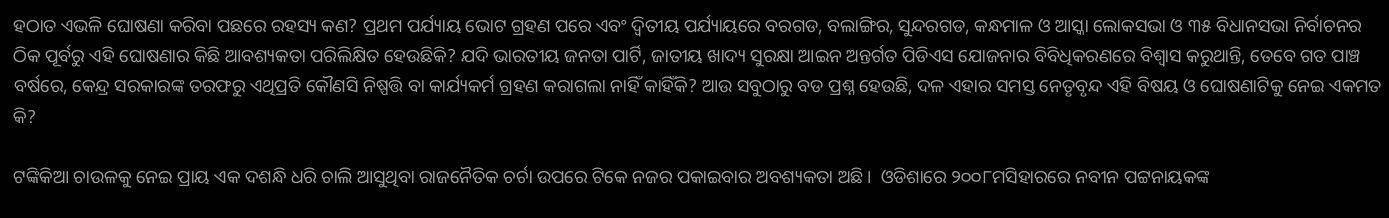ହଠାତ ଏଭଳି ଘୋଷଣା କରିବା ପଛରେ ରହସ୍ୟ କଣ? ପ୍ରଥମ ପର୍ଯ୍ୟାୟ ଭୋଟ ଗ୍ରହଣ ପରେ ଏବଂ ଦ୍ଵିତୀୟ ପର୍ଯ୍ୟାୟରେ ବରଗଡ, ବଲାଙ୍ଗିର, ସୁନ୍ଦରଗଡ, କନ୍ଧମାଳ ଓ ଆସ୍କା ଲୋକସଭା ଓ ୩୫ ବିଧାନସଭା ନିର୍ବାଚନର ଠିକ ପୂର୍ବରୁ ଏହି ଘୋଷଣାର କିଛି ଆବଶ୍ୟକତା ପରିଲିକ୍ଷିତ ହେଉଛିକି? ଯଦି ଭାରତୀୟ ଜନତା ପାର୍ଟି, ଜାତୀୟ ଖାଦ୍ୟ ସୁରକ୍ଷା ଆଇନ ଅନ୍ତର୍ଗତ ପିଡିଏସ ଯୋଜନାର ବିବିଧିକରଣରେ ବିଶ୍ଵାସ କରୁଥାନ୍ତି, ତେବେ ଗତ ପାଞ୍ଚ ବର୍ଷରେ, କେନ୍ଦ୍ର ସରକାରଙ୍କ ତରଫରୁ ଏଥିପ୍ରତି କୌଣସି ନିଷ୍ପତ୍ତି ବା କାର୍ଯ୍ୟକର୍ମ ଗ୍ରହଣ କରାଗଲା ନାହିଁ କାହିଁକି? ଆଉ ସବୁଠାରୁ ବଡ ପ୍ରଶ୍ନ ହେଉଛି, ଦଳ ଏହାର ସମସ୍ତ ନେତୃବୃନ୍ଦ ଏହି ବିଷୟ ଓ ଘୋଷଣାଟିକୁ ନେଇ ଏକମତ କି?

ଟଙ୍କିକିଆ ଚାଉଳକୁ ନେଇ ପ୍ରାୟ ଏକ ଦଶନ୍ଧି ଧରି ଚାଲି ଆସୁଥିବା ରାଜନୈତିକ ଚର୍ଚା ଉପରେ ଟିକେ ନଜର ପକାଇବାର ଅବଶ୍ୟକତା ଅଛି।  ଓଡିଶାରେ ୨୦୦୮ମସିହାରରେ ନବୀନ ପଟ୍ଟନାୟକଙ୍କ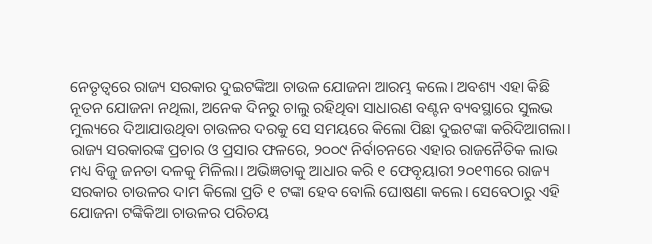ନେତୃତ୍ଵରେ ରାଜ୍ୟ ସରକାର ଦୁଇଟଙ୍କିଆ ଚାଉଳ ଯୋଜନା ଆରମ୍ଭ କଲେ। ଅବଶ୍ୟ ଏହା କିଛି ନୂତନ ଯୋଜନା ନଥିଲା, ଅନେକ ଦିନରୁ ଚାଲୁ ରହିଥିବା ସାଧାରଣ ବଣ୍ଟନ ବ୍ୟବସ୍ଥାରେ ସୁଲଭ ମୁଲ୍ୟରେ ଦିଆଯାଉଥିବା ଚାଉଳର ଦରକୁ ସେ ସମୟରେ କିଲୋ ପିଛା ଦୁଇଟଙ୍କା କରିଦିଆଗଲା। ରାଜ୍ୟ ସରକାରଙ୍କ ପ୍ରଚାର ଓ ପ୍ରସାର ଫଳରେ, ୨୦୦୯ ନିର୍ବାଚନରେ ଏହାର ରାଜନୈତିକ ଲାଭ ମଧ୍ୟ ବିଜୁ ଜନତା ଦଳକୁ ମିଳିଲା। ଅଭିଜ୍ଞତାକୁ ଆଧାର କରି ୧ ଫେବୃୟାରୀ ୨୦୧୩ରେ ରାଜ୍ୟ ସରକାର ଚାଉଳର ଦାମ କିଲୋ ପ୍ରତି ୧ ଟଙ୍କା ହେବ ବୋଲି ଘୋଷଣା କଲେ। ସେବେଠାରୁ ଏହି ଯୋଜନା ଟଙ୍କିକିଆ ଚାଉଳର ପରିଚୟ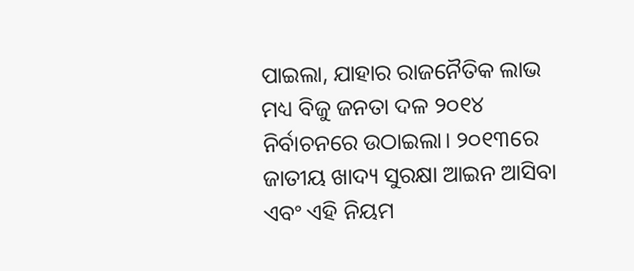ପାଇଲା, ଯାହାର ରାଜନୈତିକ ଲାଭ ମଧ୍ୟ ବିଜୁ ଜନତା ଦଳ ୨୦୧୪ ନିର୍ବାଚନରେ ଉଠାଇଲା। ୨୦୧୩ରେ ଜାତୀୟ ଖାଦ୍ୟ ସୁରକ୍ଷା ଆଇନ ଆସିବା ଏବଂ ଏହି ନିୟମ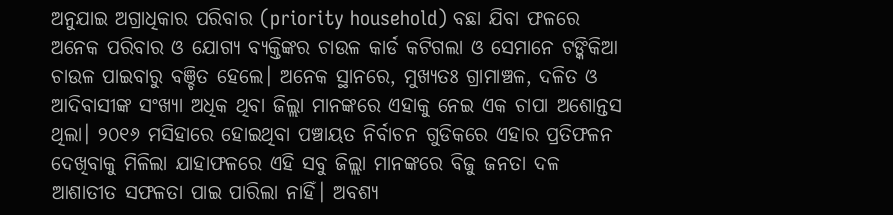ଅନୁଯାଇ ଅଗ୍ରାଧିକାର ପରିବାର (priority household) ବଛା ଯିବା ଫଳରେ ଅନେକ ପରିବାର ଓ ଯୋଗ୍ୟ ବ୍ୟକ୍ତିଙ୍କର ଚାଉଳ କାର୍ଡ କଟିଗଲା ଓ ସେମାନେ ଟଙ୍କିକିଆ ଚାଉଳ ପାଇବାରୁ ବଞ୍ଚିତ ହେଲେ। ଅନେକ ସ୍ଥାନରେ, ମୁଖ୍ୟତଃ ଗ୍ରାମାଞ୍ଚଳ, ଦଳିତ ଓ ଆଦିବାସୀଙ୍କ ସଂଖ୍ୟା ଅଧିକ ଥିବା ଜିଲ୍ଲା ମାନଙ୍କରେ ଏହାକୁ ନେଇ ଏକ ଚାପା ଅଶୋନ୍ତସ ଥିଲା। ୨୦୧୬ ମସିହାରେ ହୋଇଥିବା ପଞ୍ଚାୟତ ନିର୍ବାଚନ ଗୁଡିକରେ ଏହାର ପ୍ରତିଫଳନ ଦେଖିବାକୁ ମିଳିଲା ଯାହାଫଳରେ ଏହି ସବୁ ଜିଲ୍ଲା ମାନଙ୍କରେ ବିଜୁ ଜନତା ଦଳ ଆଶାତୀତ ସଫଳତା ପାଇ ପାରିଲା ନାହିଁ। ଅବଶ୍ୟ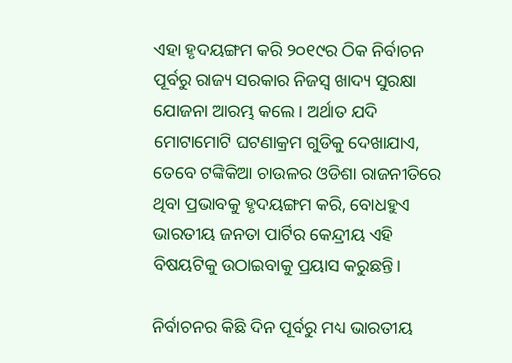ଏହା ହୃଦୟଙ୍ଗମ କରି ୨୦୧୯ର ଠିକ ନିର୍ବାଚନ ପୂର୍ବରୁ ରାଜ୍ୟ ସରକାର ନିଜସ୍ଵ ଖାଦ୍ୟ ସୁରକ୍ଷା ଯୋଜନା ଆରମ୍ଭ କଲେ। ଅର୍ଥାତ ଯଦି ମୋଟାମୋଟି ଘଟଣାକ୍ରମ ଗୁଡିକୁ ଦେଖାଯାଏ, ତେବେ ଟଙ୍କିକିଆ ଚାଉଳର ଓଡିଶା ରାଜନୀତିରେ ଥିବା ପ୍ରଭାବକୁ ହୃଦୟଙ୍ଗମ କରି, ବୋଧହୁଏ ଭାରତୀୟ ଜନତା ପାର୍ଟିର କେନ୍ଦ୍ରୀୟ ଏହି ବିଷୟଟିକୁ ଉଠାଇବାକୁ ପ୍ରୟାସ କରୁଛନ୍ତି।

ନିର୍ବାଚନର କିଛି ଦିନ ପୂର୍ବରୁ ମଧ୍ୟ ଭାରତୀୟ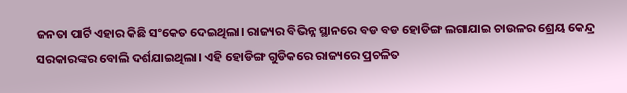ଜନତା ପାର୍ଟି ଏହାର କିଛି ସଂକେତ ଦେଇଥିଲା। ରାଜ୍ୟର ବିଭିନ୍ନ ସ୍ଥାନରେ ବଡ ବଡ ହୋଡିଙ୍ଗ ଲଗାଯାଇ ଚାଉଳର ଶ୍ରେୟ କେନ୍ଦ୍ର ସରକାରଙ୍କର ବୋଲି ଦର୍ଶଯାଇଥିଲା। ଏହି ହୋଡିଙ୍ଗ ଗୁଡିକରେ ରାଜ୍ୟରେ ପ୍ରଚଳିତ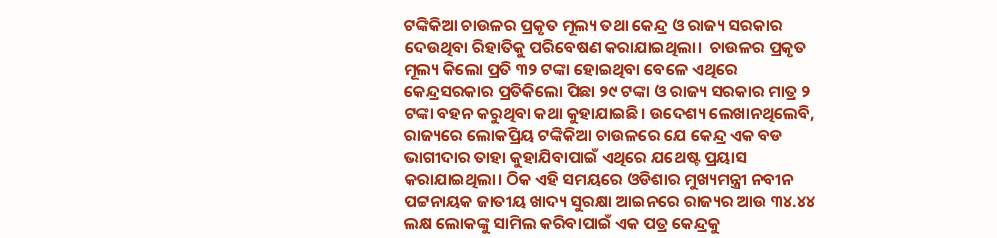ଟଙ୍କିକିଆ ଚାଉଳର ପ୍ରକୃତ ମୂଲ୍ୟ ତଥା କେନ୍ଦ୍ର ଓ ରାଜ୍ୟ ସରକାର ଦେଉଥିବା ରିହାତିକୁ ପରିବେଷଣ କରାଯାଇଥିଲା।  ଚାଉଳର ପ୍ରକୃତ ମୂଲ୍ୟ କିଲୋ ପ୍ରତି ୩୨ ଟଙ୍କା ହୋଇଥିବା ବେଳେ ଏଥିରେ କେନ୍ଦ୍ରସରକାର ପ୍ରତିକିଲୋ ପିଛା ୨୯ ଟଙ୍କା ଓ ରାଜ୍ୟ ସରକାର ମାତ୍ର ୨ ଟଙ୍କା ବହନ କରୁଥିବା କଥା କୁହାଯାଇଛି। ଉଦେଶ୍ୟ ଲେଖାନଥିଲେବି, ରାଜ୍ୟରେ ଲୋକପ୍ରିୟ ଟଙ୍କିକିଆ ଚାଉଳରେ ଯେ କେନ୍ଦ୍ର ଏକ ବଡ ଭାଗୀଦାର ତାହା କୁହାଯିବାପାଇଁ ଏଥିରେ ଯଥେଷ୍ଟ ପ୍ରୟାସ କରାଯାଇଥିଲା। ଠିକ ଏହି ସମୟରେ ଓଡିଶାର ମୁଖ୍ୟମନ୍ତ୍ରୀ ନବୀନ ପଟ୍ଟନାୟକ ଜାତୀୟ ଖାଦ୍ୟ ସୁରକ୍ଷା ଆଇନରେ ରାଜ୍ୟର ଆଉ ୩୪.୪୪ ଲକ୍ଷ ଲୋକଙ୍କୁ ସାମିଲ କରିବାପାଇଁ ଏକ ପତ୍ର କେନ୍ଦ୍ରକୁ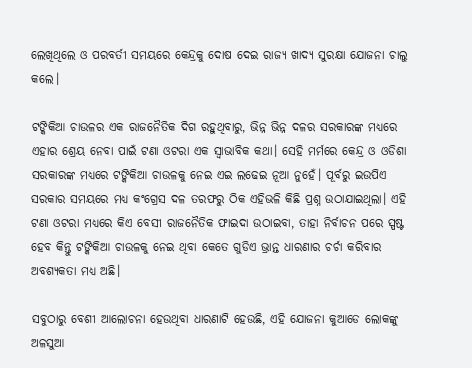ଲେଖିଥିଲେ ଓ ପରବର୍ତୀ ସମୟରେ କେନ୍ଦ୍ରକୁ ଦୋଷ ଦେଇ ରାଜ୍ୟ ଖାଦ୍ୟ ସୁରକ୍ଷା ଯୋଜନା ଚାଲୁ କଲେ।

ଟଙ୍କିକିଆ ଚାଉଳର ଏକ ରାଜନୈତିକ ଦିଗ ରହୁଥିବାରୁ, ଭିନ୍ନ ଭିନ୍ନ ଦଳର ସରକାରଙ୍କ ମଧ୍ୟରେ ଏହାର ଶ୍ରେୟ ନେବା ପାଇଁ ଟଣା ଓଟରା ଏକ ସ୍ଵାଭାବିକ କଥା। ସେହି ମର୍ମରେ କେନ୍ଦ୍ର ଓ ଓଡିଶା ସରକାରଙ୍କ ମଧ୍ୟରେ ଟଙ୍କିକିଆ ଚାଉଳକୁ ନେଇ ଏଇ ଲଢେଇ ନୂଆ ନୁହେଁ। ପୂର୍ବରୁ ଇଉପିଏ ସରକାର ସମୟରେ ମଧ୍ୟ କଂଗ୍ରେସ ଦଳ ତରଫରୁ ଠିକ ଏହିଭଳି କିଛି ପ୍ରଶ୍ନ ଉଠାଯାଇଥିଲା। ଏହି ଟଣା ଓଟରା ମଧ୍ୟରେ କିଏ ବେସୀ ରାଜନୈତିକ ଫାଇଦା ଉଠାଇବା, ତାହା ନିର୍ବାଚନ ପରେ ସ୍ପଷ୍ଟ ହେବ କିନ୍ତୁ ଟଙ୍କିକିଆ ଚାଉଳକୁ ନେଇ ଥିବା କେତେ ଗୁଡିଏ ଭ୍ରାନ୍ତ ଧାରଣାର ଚର୍ଚା କରିବାର ଅବଶ୍ୟକତା ମଧ୍ୟ ଅଛି।

ସବୁଠାରୁ ବେଶୀ ଆଲୋଚନା ହେଉଥିବା ଧାରଣାଟି ହେଉଛି, ଏହି ଯୋଜନା କୁଆଡେ ଲୋକଙ୍କୁ ଅଳସୁଆ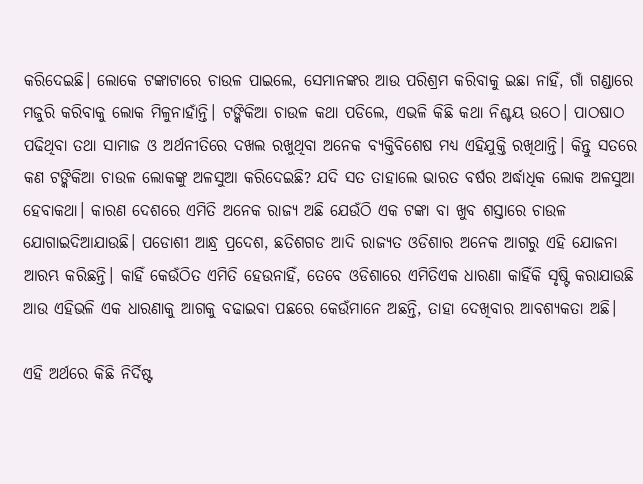କରିଦେଇଛି। ଲୋକେ ଟଙ୍କାଟାରେ ଚାଉଳ ପାଇଲେ, ସେମାନଙ୍କର ଆଉ ପରିଶ୍ରମ କରିବାକୁ ଇଛା ନାହିଁ, ଗାଁ ଗଣ୍ଡାରେ ମଜୁରି କରିବାକୁ ଲୋକ ମିଳୁନାହାଁନ୍ତି। ଟଙ୍କିକିଆ ଚାଉଳ କଥା ପଡିଲେ, ଏଭଳି କିଛି କଥା ନିଶ୍ଚୟ ଉଠେ। ପାଠଷାଠ ପଢିଥିବା ତଥା ସାମାଜ ଓ ଅର୍ଥନୀତିରେ ଦଖଲ ରଖୁଥିବା ଅନେକ ବ୍ୟକ୍ତିବିଶେଷ ମଧ୍ୟ ଏହିଯୁକ୍ତି ରଖିଥାନ୍ତି। କିନ୍ତୁ ସତରେ କଣ ଟଙ୍କିକିଆ ଚାଉଳ ଲୋକଙ୍କୁ ଅଳସୁଆ କରିଦେଇଛି? ଯଦି ସତ ତାହାଲେ ଭାରତ ବର୍ଷର ଅର୍ଦ୍ଧାଧିକ ଲୋକ ଅଳସୁଆ ହେବାକଥା। କାରଣ ଦେଶରେ ଏମିତି ଅନେକ ରାଜ୍ୟ ଅଛି ଯେଉଁଠି ଏକ ଟଙ୍କା ବା ଖୁବ ଶସ୍ତାରେ ଚାଉଳ ଯୋଗାଇଦିଆଯାଉଛି। ପଡୋଶୀ ଆନ୍ଧ୍ର ପ୍ରଦେଶ, ଛତିଶଗଡ ଆଦି ରାଜ୍ୟତ ଓଡିଶାର ଅନେକ ଆଗରୁ ଏହି ଯୋଜନା ଆରମ୍ଭ କରିଛନ୍ତି। କାହିଁ କେଉଁଠିତ ଏମିତି ହେଉନାହିଁ, ତେବେ ଓଡିଶାରେ ଏମିତିଏକ ଧାରଣା କାହିଁକି ସୃଷ୍ଟି କରାଯାଉଛି ଆଉ ଏହିଭଳି ଏକ ଧାରଣାକୁ ଆଗକୁ ବଢାଇବା ପଛରେ କେଉଁମାନେ ଅଛନ୍ତି, ତାହା ଦେଖିବାର ଆବଶ୍ୟକତା ଅଛି।

ଏହି ଅର୍ଥରେ କିଛି ନିର୍ଦିଷ୍ଟ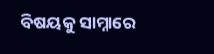ବିଷୟକୁ ସାମ୍ନାରେ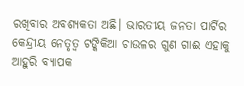ରଖିବାର ଅବଶ୍ୟକତା ଅଛି। ଭାରତୀୟ ଜନତା ପାର୍ଟିର କେନ୍ଦ୍ରୀୟ ନେତୃତ୍ଵ ଟଙ୍କିକିଆ ଚାଉଳର ଗୁଣ ଗାଈ ଏହାକୁ ଆହୁରି ବ୍ୟାପକ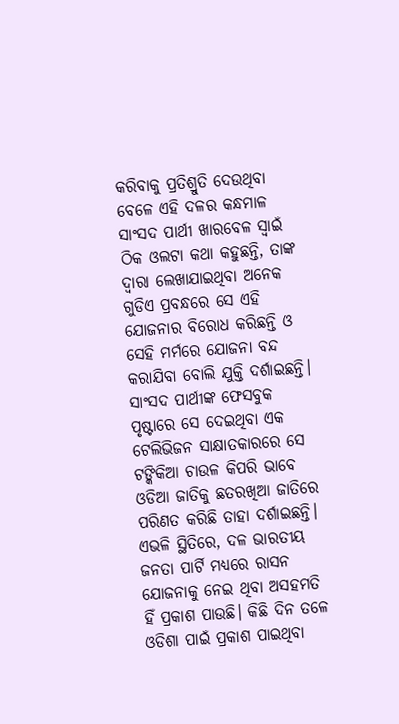କରିବାକୁ ପ୍ରତିଶ୍ରୁତି ଦେଉଥିବା ବେଳେ ଏହି ଦଳର କନ୍ଧମାଳ ସାଂସଦ ପାର୍ଥୀ ଖାରବେଳ ସ୍ଵାଇଁ ଠିକ ଓଲଟା କଥା କହୁଛନ୍ତି, ତାଙ୍କ ଦ୍ଵାରା ଲେଖାଯାଇଥିବା ଅନେକ ଗୁଡିଏ ପ୍ରବନ୍ଧରେ ସେ ଏହି ଯୋଜନାର ବିରୋଧ କରିଛନ୍ତି ଓ ସେହି ମର୍ମରେ ଯୋଜନା ବନ୍ଦ କରାଯିବା ବୋଲି ଯୁକ୍ତି ଦର୍ଶାଇଛନ୍ତି। ସାଂସଦ ପାର୍ଥୀଙ୍କ ଫେସବୁକ ପୃଷ୍ଟାରେ ସେ ଦେଇଥିବା ଏକ ଟେଲିଭିଜନ ସାକ୍ଷାତକାରରେ ସେ ଟଙ୍କିକିଆ ଚାଉଳ କିପରି ଭାବେ ଓଡିଆ ଜାତିକୁ ଛତରଖିଆ ଜାତିରେ ପରିଣତ କରିଛି ତାହା ଦର୍ଶାଇଛନ୍ତି। ଏଭଳି ସ୍ଥିତିରେ, ଦଳ ଭାରତୀୟ ଜନତା ପାର୍ଟି ମଧ୍ୟରେ ରାସନ ଯୋଜନାକୁ ନେଇ ଥିବା ଅସହମତି ହିଁ ପ୍ରକାଶ ପାଉଛି। କିଛି ଦିନ ତଳେ ଓଡିଶା ପାଇଁ ପ୍ରକାଶ ପାଇଥିବା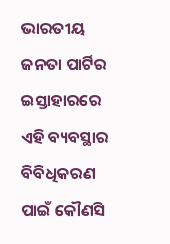ଭାରତୀୟ ଜନତା ପାର୍ଟିର ଇସ୍ତାହାରରେ ଏହି ବ୍ୟବସ୍ଥାର ବିବିଧିକରଣ ପାଇଁ କୌଣସି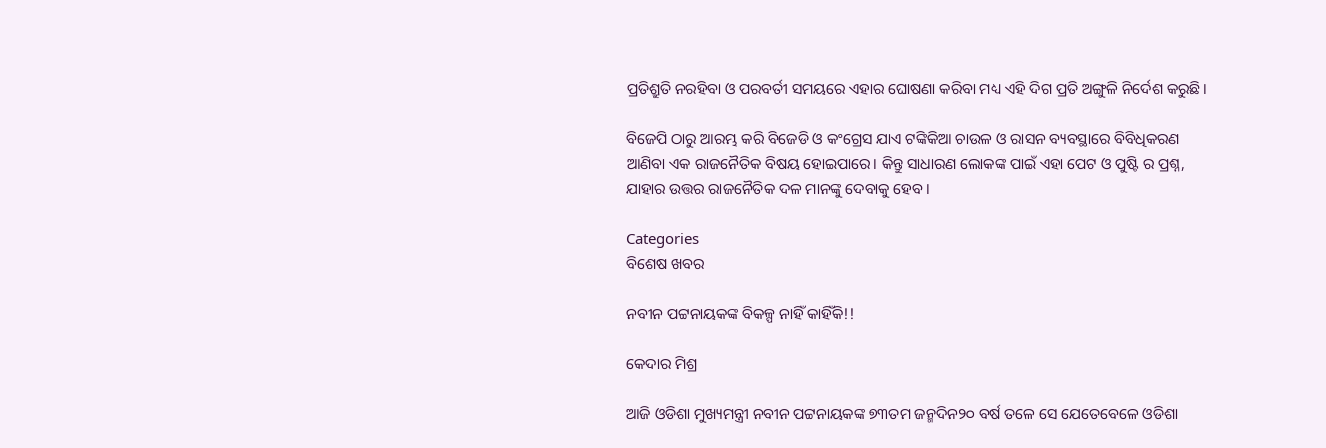ପ୍ରତିଶ୍ରୁତି ନରହିବା ଓ ପରବର୍ତୀ ସମୟରେ ଏହାର ଘୋଷଣା କରିବା ମଧ୍ୟ ଏହି ଦିଗ ପ୍ରତି ଅଙ୍ଗୁଳି ନିର୍ଦେଶ କରୁଛି।

ବିଜେପି ଠାରୁ ଆରମ୍ଭ କରି ବିଜେଡି ଓ କଂଗ୍ରେସ ଯାଏ ଟଙ୍କିକିଆ ଚାଉଳ ଓ ରାସନ ବ୍ୟବସ୍ଥାରେ ବିବିଧିକରଣ ଆଣିବା ଏକ ରାଜନୈତିକ ବିଷୟ ହୋଇପାରେ। କିନ୍ତୁ ସାଧାରଣ ଲୋକଙ୍କ ପାଇଁ ଏହା ପେଟ ଓ ପୁଷ୍ଟି ର ପ୍ରଶ୍ନ, ଯାହାର ଉତ୍ତର ରାଜନୈତିକ ଦଳ ମାନଙ୍କୁ ଦେବାକୁ ହେବ।

Categories
ବିଶେଷ ଖବର

ନବୀନ ପଟ୍ଟନାୟକଙ୍କ ବିକଳ୍ପ ନାହିଁ କାହିଁକି!!

କେଦାର ମିଶ୍ର

ଆଜି ଓଡିଶା ମୁଖ୍ୟମନ୍ତ୍ରୀ ନବୀନ ପଟ୍ଟନାୟକଙ୍କ ୭୩ତମ ଜନ୍ମଦିନ୨୦ ବର୍ଷ ତଳେ ସେ ଯେତେବେଳେ ଓଡିଶା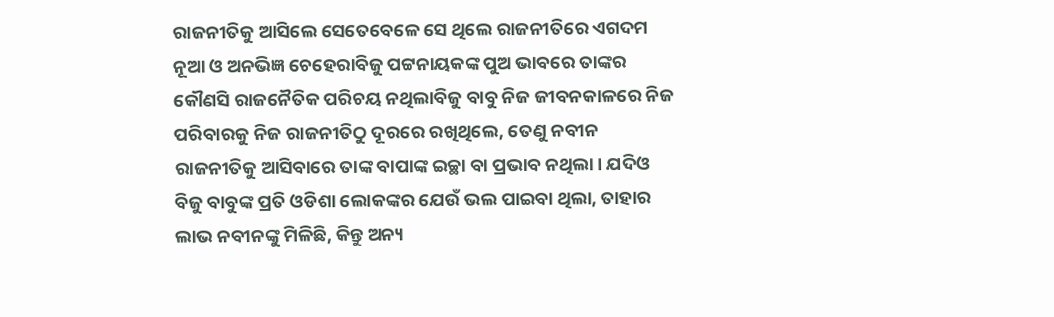ରାଜନୀତିକୁ ଆସିଲେ ସେତେବେଳେ ସେ ଥିଲେ ରାଜନୀତିରେ ଏଗଦମ ନୂଆ ଓ ଅନଭିଜ୍ଞ ଚେହେରାବିଜୁ ପଟ୍ଟନାୟକଙ୍କ ପୁଅ ଭାବରେ ତାଙ୍କର କୌଣସି ରାଜନୈତିକ ପରିଚୟ ନଥିଲାବିଜୁ ବାବୁ ନିଜ ଜୀବନକାଳରେ ନିଜ ପରିବାରକୁ ନିଜ ରାଜନୀତିଠୁ ଦୂରରେ ରଖିଥିଲେ, ତେଣୁ ନବୀନ ରାଜନୀତିକୁ ଆସିବାରେ ତାଙ୍କ ବାପାଙ୍କ ଇଚ୍ଛା ବା ପ୍ରଭାବ ନଥିଲା। ଯଦିଓ ବିଜୁ ବାବୁଙ୍କ ପ୍ରତି ଓଡିଶା ଲୋକଙ୍କର ଯେଉଁ ଭଲ ପାଇବା ଥିଲା, ତାହାର ଲାଭ ନବୀନଙ୍କୁ ମିଳିଛି, କିନ୍ତୁ ଅନ୍ୟ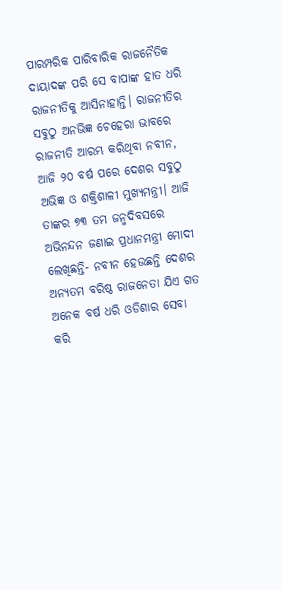ପାରମ୍ପରିକ ପାରିବାରିକ ରାଜନୈତିକ ଦାୟାଦଙ୍କ ପରି ସେ ବାପାଙ୍କ ହାତ ଧରି ରାଜନୀତିକୁ ଆସିନାହାନ୍ତି। ରାଜନୀତିର ସବୁଠୁ ଅନଭିଜ୍ଞ ଚେହେରା ଭାବରେ ରାଜନୀତି ଆରମ୍ଭ କରିଥିବା ନବୀନ, ଆଜି ୨୦ ବର୍ଷ ପରେ ଦେଶର ସବୁଠୁ ଅଭିଜ୍ଞ ଓ ଶକ୍ତିଶାଳୀ ମୁଖ୍ୟମନ୍ତ୍ରୀ। ଆଜି ତାଙ୍କର ୭୩ ତମ ଜନ୍ମଦିବସରେ ଅଭିନନ୍ଦନ ଜଣାଇ ପ୍ରଧାନମନ୍ତ୍ରୀ ମୋଦୀ ଲେଖିଛନ୍ତି- ନବୀନ ହେଉଛନ୍ତି ଦେଶର ଅନ୍ୟତମ ବରିଷ୍ଠ ରାଜନେତା ଯିଏ ଗତ ଅନେକ ବର୍ଷ ଧରି ଓଡିଶାର ସେବା କରି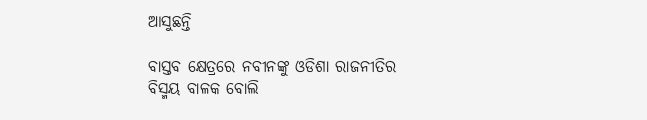ଆସୁଛନ୍ତି

ବାସ୍ତବ କ୍ଷେତ୍ରରେ ନବୀନଙ୍କୁ ଓଡିଶା ରାଜନୀତିର ବିସ୍ମୟ ବାଳକ ବୋଲି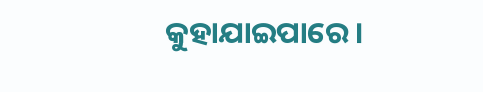କୁହାଯାଇପାରେ।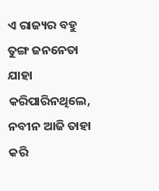ଏ ରାଜ୍ୟର ବହୁ ତୁଙ୍ଗ ଜନନେତା ଯାହା କରିପାରିନଥିଲେ, ନବୀନ ଆଜି ତାହା କରି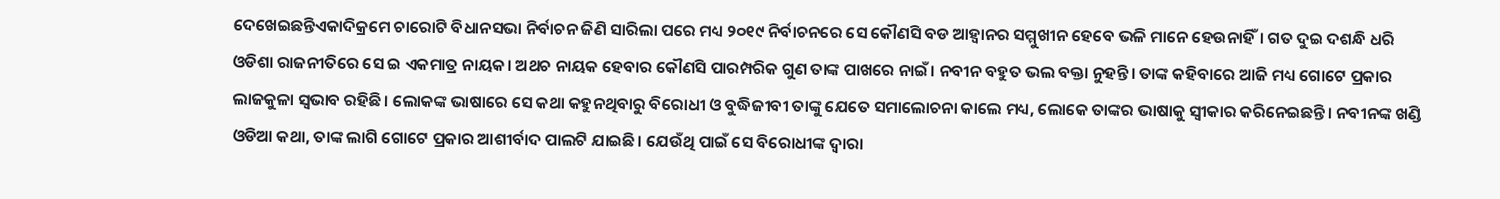ଦେଖେଇଛନ୍ତିଏକାଦିକ୍ରମେ ଚାରୋଟି ବିଧାନସଭା ନିର୍ବାଚନ ଜିଣି ସାରିଲା ପରେ ମଧ୍ୟ ୨୦୧୯ ନିର୍ବାଚନରେ ସେ କୌଣସି ବଡ ଆହ୍ୱାନର ସମ୍ମୁଖୀନ ହେବେ ଭଳି ମାନେ ହେଉନାହିଁ। ଗତ ଦୁଇ ଦଶନ୍ଧି ଧରି ଓଡିଶା ରାଜନୀତିରେ ସେ ଇ ଏକମାତ୍ର ନାୟକ। ଅଥଚ ନାୟକ ହେବାର କୌଣସି ପାରମ୍ପରିକ ଗୁଣ ତାଙ୍କ ପାଖରେ ନାଇଁ। ନବୀନ ବହୁତ ଭଲ ବକ୍ତା ନୁହନ୍ତି। ତାଙ୍କ କହିବାରେ ଆଜି ମଧ୍ୟ ଗୋଟେ ପ୍ରକାର ଲାଜକୁଳା ସ୍ଵଭାବ ରହିଛି। ଲୋକଙ୍କ ଭାଷାରେ ସେ କଥା କହୁନଥିବାରୁ ବିରୋଧୀ ଓ ବୁଦ୍ଧିଜୀବୀ ତାଙ୍କୁ ଯେତେ ସମାଲୋଚନା କାଲେ ମଧ୍ୟ, ଲୋକେ ତାଙ୍କର ଭାଷାକୁ ସ୍ଵୀକାର କରିନେଇଛନ୍ତି। ନବୀନଙ୍କ ଖଣ୍ଡି ଓଡିଆ କଥା, ତାଙ୍କ ଲାଗି ଗୋଟେ ପ୍ରକାର ଆଶୀର୍ବାଦ ପାଲଟି ଯାଇଛି। ଯେଉଁଥି ପାଇଁ ସେ ବିରୋଧୀଙ୍କ ଦ୍ଵାରା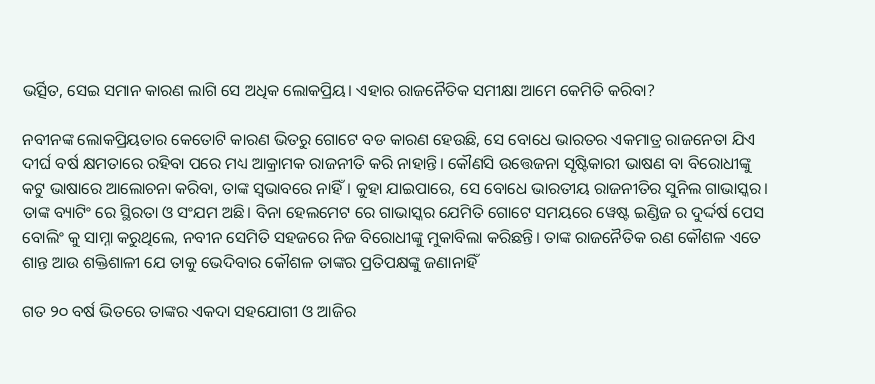ଭର୍ତ୍ସିତ, ସେଇ ସମାନ କାରଣ ଲାଗି ସେ ଅଧିକ ଲୋକପ୍ରିୟ। ଏହାର ରାଜନୈତିକ ସମୀକ୍ଷା ଆମେ କେମିତି କରିବା?

ନବୀନଙ୍କ ଲୋକପ୍ରିୟତାର କେତୋଟି କାରଣ ଭିତରୁ ଗୋଟେ ବଡ କାରଣ ହେଉଛି, ସେ ବୋଧେ ଭାରତର ଏକମାତ୍ର ରାଜନେତା ଯିଏ ଦୀର୍ଘ ବର୍ଷ କ୍ଷମତାରେ ରହିବା ପରେ ମଧ୍ୟ ଆକ୍ରାମକ ରାଜନୀତି କରି ନାହାନ୍ତି। କୌଣସି ଉତ୍ତେଜନା ସୃଷ୍ଟିକାରୀ ଭାଷଣ ବା ବିରୋଧୀଙ୍କୁ କଟୁ ଭାଷାରେ ଆଲୋଚନା କରିବା, ତାଙ୍କ ସ୍ଵଭାବରେ ନାହିଁ। କୁହା ଯାଇପାରେ, ସେ ବୋଧେ ଭାରତୀୟ ରାଜନୀତିର ସୁନିଲ ଗାଭାସ୍କର। ତାଙ୍କ ବ୍ୟାଟିଂ ରେ ସ୍ଥିରତା ଓ ସଂଯମ ଅଛି। ବିନା ହେଲମେଟ ରେ ଗାଭାସ୍କର ଯେମିତି ଗୋଟେ ସମୟରେ ୱେଷ୍ଟ ଇଣ୍ଡିଜ ର ଦୁର୍ଦ୍ଦର୍ଷ ପେସ ବୋଲିଂ କୁ ସାମ୍ନା କରୁଥିଲେ, ନବୀନ ସେମିତି ସହଜରେ ନିଜ ବିରୋଧୀଙ୍କୁ ମୁକାବିଲା କରିଛନ୍ତି। ତାଙ୍କ ରାଜନୈତିକ ରଣ କୌଶଳ ଏତେ ଶାନ୍ତ ଆଉ ଶକ୍ତିଶାଳୀ ଯେ ତାକୁ ଭେଦିବାର କୌଶଳ ତାଙ୍କର ପ୍ରତିପକ୍ଷଙ୍କୁ ଜଣାନାହିଁ

ଗତ ୨୦ ବର୍ଷ ଭିତରେ ତାଙ୍କର ଏକଦା ସହଯୋଗୀ ଓ ଆଜିର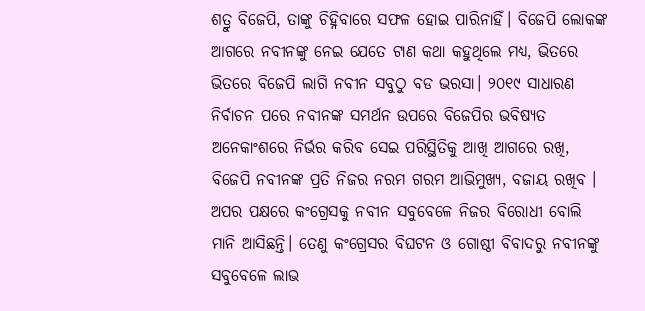ଶତ୍ରୁ ବିଜେପି, ତାଙ୍କୁ ଚିହ୍ନିବାରେ ସଫଳ ହୋଇ ପାରିନାହିଁ। ବିଜେପି ଲୋକଙ୍କ ଆଗରେ ନବୀନଙ୍କୁ ନେଇ ଯେତେ ଟାଣ କଥା କହୁଥିଲେ ମଧ୍ୟ, ଭିତରେ ଭିତରେ ବିଜେପି ଲାଗି ନବୀନ ସବୁଠୁ ବଡ ଭରସା। ୨୦୧୯ ସାଧାରଣ ନିର୍ବାଚନ ପରେ ନବୀନଙ୍କ ସମର୍ଥନ ଉପରେ ବିଜେପିର ଭବିଷ୍ୟତ ଅନେକାଂଶରେ ନିର୍ଭର କରିବ ସେଇ ପରିସ୍ଥିତିକୁ ଆଖି ଆଗରେ ରଖି, ବିଜେପି ନବୀନଙ୍କ ପ୍ରତି ନିଜର ନରମ ଗରମ ଆଭିମୁଖ୍ୟ, ବଜାୟ ରଖିବ । ଅପର ପକ୍ଷରେ କଂଗ୍ରେସକୁ ନବୀନ ସବୁବେଳେ ନିଜର ବିରୋଧୀ ବୋଲି ମାନି ଆସିଛନ୍ତି। ତେଣୁ କଂଗ୍ରେସର ବିଘଟନ ଓ ଗୋଷ୍ଠୀ ବିବାଦରୁ ନବୀନଙ୍କୁ ସବୁବେଳେ ଲାଭ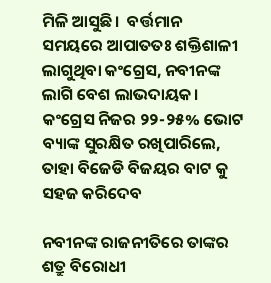ମିଳି ଆସୁଛି।  ବର୍ତ୍ତମାନ ସମୟରେ ଆପାତତଃ ଶକ୍ତିଶାଳୀ ଲାଗୁଥିବା କଂଗ୍ରେସ, ନବୀନଙ୍କ ଲାଗି ବେଶ ଲାଭଦାୟକ। କଂଗ୍ରେସ ନିଜର ୨୨-୨୫% ଭୋଟ ବ୍ୟାଙ୍କ ସୁରକ୍ଷିତ ରଖିପାରିଲେ, ତାହା ବିଜେଡି ବିଜୟର ବାଟ କୁ ସହଜ କରିଦେବ

ନବୀନଙ୍କ ରାଜନୀତିରେ ତାଙ୍କର ଶତ୍ରୁ ବିରୋଧୀ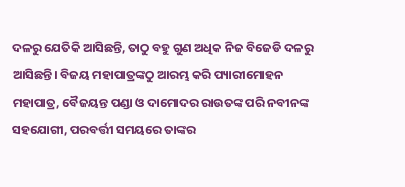ଦଳରୁ ଯେତିକି ଆସିଛନ୍ତି, ତାଠୁ ବହୁ ଗୁଣ ଅଧିକ ନିଜ ବିଜେଡି ଦଳରୁ ଆସିଛନ୍ତି। ବିଜୟ ମହାପାତ୍ରଙ୍କଠୁ ଆରମ୍ଭ କରି ପ୍ୟାରୀମୋହନ ମହାପାତ୍ର, ବୈଜୟନ୍ତ ପଣ୍ଡା ଓ ଦାମୋଦର ରାଉତଙ୍କ ପରି ନବୀନଙ୍କ ସହଯୋଗୀ, ପରବର୍ତ୍ତୀ ସମୟରେ ତାଙ୍କର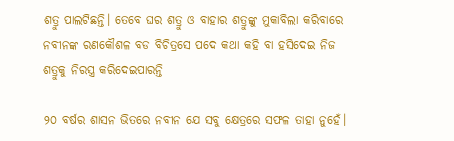ଶତ୍ରୁ ପାଲଟିଛନ୍ତି। ତେବେ ଘର ଶତ୍ରୁ ଓ ବାହାର ଶତ୍ରୁଙ୍କୁ ମୁକାବିଲା କରିବାରେ ନବୀନଙ୍କ ରଣକୌଶଳ ବଡ ବିଚିତ୍ରସେ ପଦେ କଥା କହି ବା ହସିଦେଇ ନିଜ ଶତ୍ରୁକୁ ନିରସ୍ତ୍ର କରିଦେଇପାରନ୍ତି

୨୦ ବର୍ଷର ଶାସନ ଭିତରେ ନବୀନ ଯେ ସବୁ କ୍ଷେତ୍ରରେ ସଫଳ ତାହା ନୁହେଁ।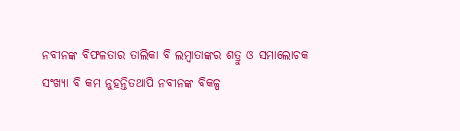ନବୀନଙ୍କ ବିଫଳତାର ତାଲିକା ବି ଲମ୍ବାତାଙ୍କର ଶତ୍ରୁ ଓ ସମାଲୋଚକ ସଂଖ୍ୟା ବି କମ ନୁହନ୍ତିତଥାପି ନବୀନଙ୍କ ବିକଳ୍ପ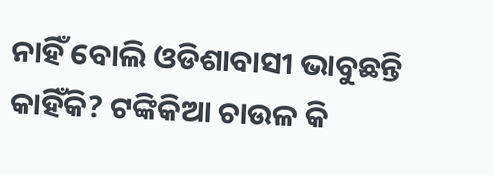ନାହିଁ ବୋଲି ଓଡିଶାବାସୀ ଭାବୁଛନ୍ତି କାହିଁକି? ଟଙ୍କିକିଆ ଚାଉଳ କି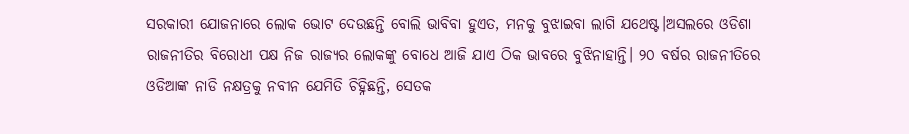ସରକାରୀ ଯୋଜନାରେ ଲୋକ ଭୋଟ ଦେଉଛନ୍ତି ବୋଲି ଭାବିବା ହୁଏତ, ମନକୁ ବୁଝାଇବା ଲାଗି ଯଥେଷ୍ଟ।ଅସଲରେ ଓଡିଶା ରାଜନୀତିର ବିରୋଧୀ ପକ୍ଷ ନିଜ ରାଜ୍ୟର ଲୋକଙ୍କୁ ବୋଧେ ଆଜି ଯାଏ ଠିକ ଭାବରେ ବୁଝିନାହାନ୍ତି। ୨୦ ବର୍ଷର ରାଜନୀତିରେ ଓଡିଆଙ୍କ ନାଡି ନକ୍ଷତ୍ରକୁ ନବୀନ ଯେମିତି ଚିହ୍ନିଛନ୍ତି, ସେତକ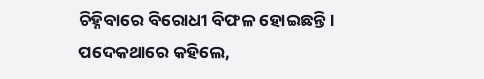ଚିହ୍ନିବାରେ ବିରୋଧୀ ବିଫଳ ହୋଇଛନ୍ତି। ପଦେକଥାରେ କହିଲେ,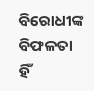ବିରୋଧୀଙ୍କ ବିଫଳତା ହିଁ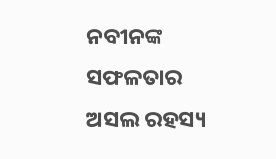ନବୀନଙ୍କ ସଫଳତାର ଅସଲ ରହସ୍ୟ